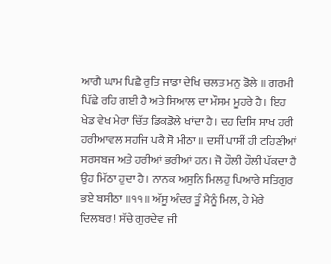ਆਗੈ ਘਾਮ ਪਿਛੈ ਰੁਤਿ ਜਾਡਾ ਦੇਖਿ ਚਲਤ ਮਨੁ ਡੋਲੇ ॥ ਗਰਮੀ ਪਿੱਛੇ ਰਹਿ ਗਈ ਹੈ ਅਤੇ ਸਿਆਲ ਦਾ ਮੌਸਮ ਮੂਹਰੇ ਹੈ। ਇਹ ਖੇਡ ਵੇਖ ਮੇਰਾ ਚਿੱਤ ਡਿਕਡੋਲੇ ਖਾਂਦਾ ਹੈ। ਦਹ ਦਿਸਿ ਸਾਖ ਹਰੀ ਹਰੀਆਵਲ ਸਹਜਿ ਪਕੈ ਸੋ ਮੀਠਾ ॥ ਦਸੀਂ ਪਾਸੀਂ ਹੀ ਟਹਿਣੀਆਂ ਸਰਸਬਜ ਅਤੇ ਹਰੀਆਂ ਭਰੀਆਂ ਹਨ। ਜੋ ਹੌਲੀ ਹੌਲੀ ਪੱਕਦਾ ਹੈ ਉਹ ਮਿੱਠਾ ਹੁਦਾ ਹੈ। ਨਾਨਕ ਅਸੁਨਿ ਮਿਲਹੁ ਪਿਆਰੇ ਸਤਿਗੁਰ ਭਏ ਬਸੀਠਾ ॥੧੧॥ ਅੱਸੂ ਅੰਦਰ ਤੂੰ ਮੈਨੂੰ ਮਿਲ, ਹੇ ਮੇਰੇ ਦਿਲਬਰ! ਸੱਚੇ ਗੁਰਦੇਵ ਜੀ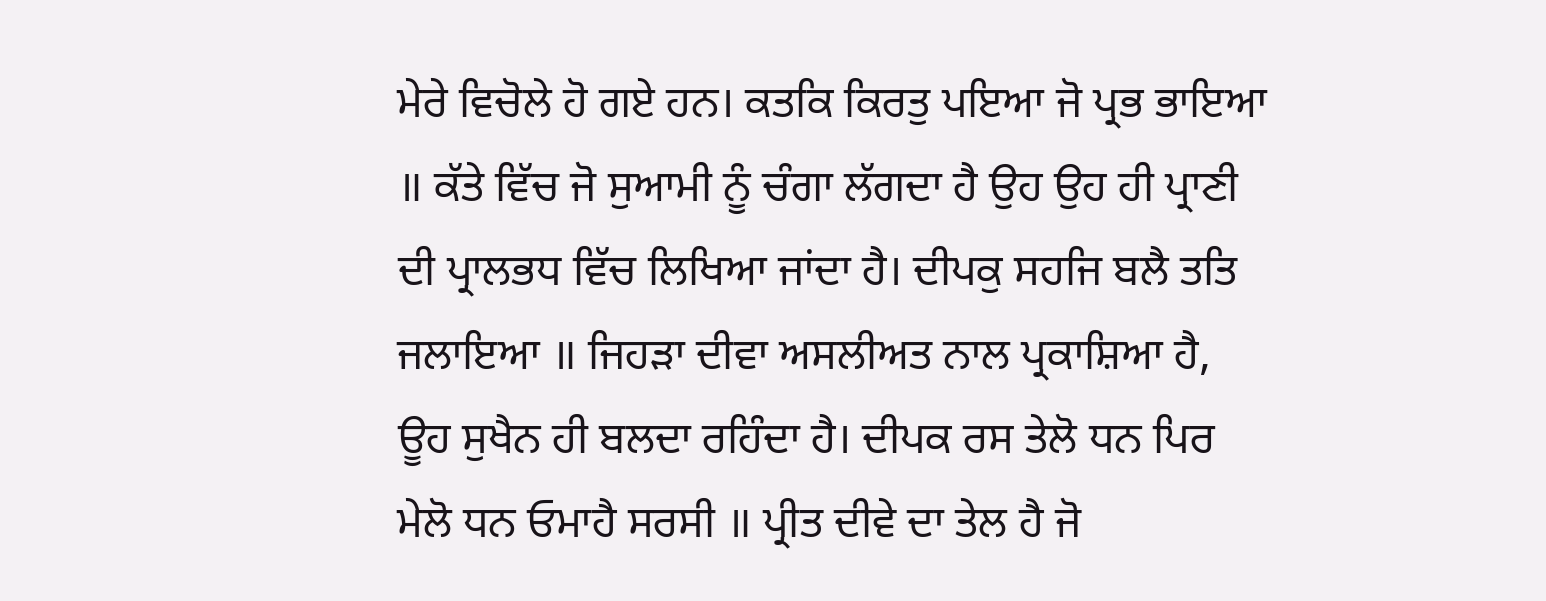ਮੇਰੇ ਵਿਚੋਲੇ ਹੋ ਗਏ ਹਨ। ਕਤਕਿ ਕਿਰਤੁ ਪਇਆ ਜੋ ਪ੍ਰਭ ਭਾਇਆ ॥ ਕੱਤੇ ਵਿੱਚ ਜੋ ਸੁਆਮੀ ਨੂੰ ਚੰਗਾ ਲੱਗਦਾ ਹੈ ਉਹ ਉਹ ਹੀ ਪ੍ਰਾਣੀ ਦੀ ਪ੍ਰਾਲਭਧ ਵਿੱਚ ਲਿਖਿਆ ਜਾਂਦਾ ਹੈ। ਦੀਪਕੁ ਸਹਜਿ ਬਲੈ ਤਤਿ ਜਲਾਇਆ ॥ ਜਿਹੜਾ ਦੀਵਾ ਅਸਲੀਅਤ ਨਾਲ ਪ੍ਰਕਾਸ਼ਿਆ ਹੈ, ਊਹ ਸੁਖੈਨ ਹੀ ਬਲਦਾ ਰਹਿੰਦਾ ਹੈ। ਦੀਪਕ ਰਸ ਤੇਲੋ ਧਨ ਪਿਰ ਮੇਲੋ ਧਨ ਓਮਾਹੈ ਸਰਸੀ ॥ ਪ੍ਰੀਤ ਦੀਵੇ ਦਾ ਤੇਲ ਹੈ ਜੋ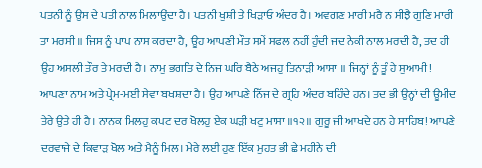ਪਤਨੀ ਨੂੰ ਉਸ ਦੇ ਪਤੀ ਨਾਲ ਮਿਲਾਉਂਦਾ ਹੈ। ਪਤਨੀ ਖੁਸ਼ੀ ਤੇ ਖਿੜਾਓ ਅੰਦਰ ਹੈ। ਅਵਗਣ ਮਾਰੀ ਮਰੈ ਨ ਸੀਝੈ ਗੁਣਿ ਮਾਰੀ ਤਾ ਮਰਸੀ ॥ ਜਿਸ ਨੂੰ ਪਾਪ ਨਾਸ ਕਰਦਾ ਹੈ, ਊਹ ਆਪਣੀ ਮੌਤ ਸਮੇਂ ਸਫਲ ਨਹੀਂ ਹੁੰਦੀ ਜਦ ਨੇਕੀ ਨਾਲ ਮਰਦੀ ਹੈ, ਤਦ ਹੀ ਉਹ ਅਸਲੀ ਤੌਰ ਤੇ ਮਰਦੀ ਹੈ। ਨਾਮੁ ਭਗਤਿ ਦੇ ਨਿਜ ਘਰਿ ਬੈਠੇ ਅਜਹੁ ਤਿਨਾੜੀ ਆਸਾ ॥ ਜਿਨ੍ਹਾਂ ਨੂੰ ਤੂੰ ਹੇ ਸੁਆਮੀ! ਆਪਣਾ ਨਾਮ ਅਤੇ ਪ੍ਰੇਮ-ਮਈ ਸੇਵਾ ਬਖਸ਼ਦਾ ਹੈ। ਉਹ ਆਪਣੇ ਨਿੱਜ ਦੇ ਗ੍ਰਹਿ ਅੰਦਰ ਬਹਿੰਦੇ ਹਨ। ਤਦ ਭੀ ਉਨ੍ਹਾਂ ਦੀ ਊਮੀਦ ਤੇਰੇ ਉਤੇ ਹੀ ਹੈ। ਨਾਨਕ ਮਿਲਹੁ ਕਪਟ ਦਰ ਖੋਲਹੁ ਏਕ ਘੜੀ ਖਟੁ ਮਾਸਾ ॥੧੨॥ ਗੁਰੂ ਜੀ ਆਖਦੇ ਹਨ ਹੇ ਸਾਹਿਬ! ਆਪਣੇ ਦਰਵਾਜੇ ਦੇ ਕਿਵਾੜ ਖੋਲ ਅਤੇ ਮੈਨੂੰ ਮਿਲ। ਮੇਰੇ ਲਈ ਹੁਣ ਇੱਕ ਮੁਹਤ ਭੀ ਛੇ ਮਹੀਨੇ ਦੀ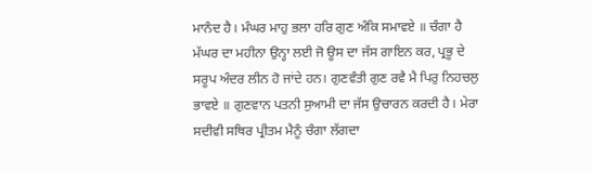ਮਾਨੰਦ ਹੈ। ਮੰਘਰ ਮਾਹੁ ਭਲਾ ਹਰਿ ਗੁਣ ਅੰਕਿ ਸਮਾਵਏ ॥ ਚੰਗਾ ਹੈ ਮੱਘਰ ਦਾ ਮਹੀਨਾ ਉਨ੍ਹਾ ਲਈ ਜੋ ਊਸ ਦਾ ਜੱਸ ਗਾਇਨ ਕਰ, ਪ੍ਰਭੂ ਦੇ ਸਰੂਪ ਅੰਦਰ ਲੀਨ ਹੋ ਜਾਂਦੇ ਹਨ। ਗੁਣਵੰਤੀ ਗੁਣ ਰਵੈ ਮੈ ਪਿਰੁ ਨਿਹਚਲੁ ਭਾਵਏ ॥ ਗੁਣਵਾਨ ਪਤਨੀ ਸੁਆਮੀ ਦਾ ਜੱਸ ਉਚਾਰਨ ਕਰਦੀ ਹੈ। ਮੇਰਾ ਸਦੀਵੀ ਸਥਿਰ ਪ੍ਰੀਤਮ ਮੈਨੂੰ ਚੰਗਾ ਲੱਗਦਾ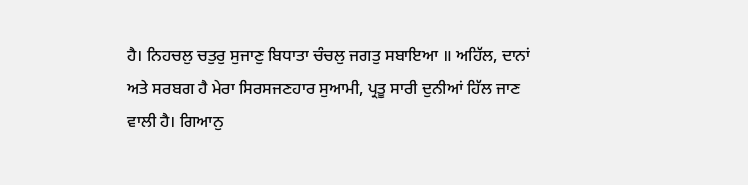ਹੈ। ਨਿਹਚਲੁ ਚਤੁਰੁ ਸੁਜਾਣੁ ਬਿਧਾਤਾ ਚੰਚਲੁ ਜਗਤੁ ਸਬਾਇਆ ॥ ਅਹਿੱਲ, ਦਾਨਾਂ ਅਤੇ ਸਰਬਗ ਹੈ ਮੇਰਾ ਸਿਰਸਜਣਹਾਰ ਸੁਆਮੀ, ਪ੍ਰਤੂ ਸਾਰੀ ਦੁਨੀਆਂ ਹਿੱਲ ਜਾਣ ਵਾਲੀ ਹੈ। ਗਿਆਨੁ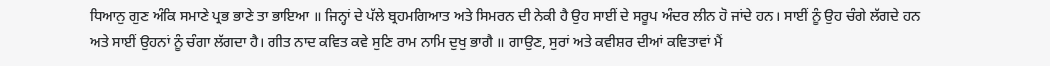ਧਿਆਨੁ ਗੁਣ ਅੰਕਿ ਸਮਾਣੇ ਪ੍ਰਭ ਭਾਣੇ ਤਾ ਭਾਇਆ ॥ ਜਿਨ੍ਹਾਂ ਦੇ ਪੱਲੇ ਬ੍ਰਹਮਗਿਆਤ ਅਤੇ ਸਿਮਰਨ ਦੀ ਨੇਕੀ ਹੈ ਉਹ ਸਾਈਂ ਦੇ ਸਰੂਪ ਅੰਦਰ ਲੀਨ ਹੋ ਜਾਂਦੇ ਹਨ। ਸਾਈਂ ਨੂੰ ਉਹ ਚੰਗੇ ਲੱਗਦੇ ਹਨ ਅਤੇ ਸਾਈਂ ਉਹਨਾਂ ਨੂੰ ਚੰਗਾ ਲੱਗਦਾ ਹੈ। ਗੀਤ ਨਾਦ ਕਵਿਤ ਕਵੇ ਸੁਣਿ ਰਾਮ ਨਾਮਿ ਦੁਖੁ ਭਾਗੈ ॥ ਗਾਉਣ, ਸੁਰਾਂ ਅਤੇ ਕਵੀਸ਼ਰ ਦੀਆਂ ਕਵਿਤਾਵਾਂ ਮੈਂ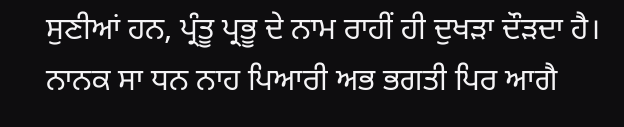ਸੁਣੀਆਂ ਹਨ, ਪ੍ਰੰਤੂ ਪ੍ਰਭੂ ਦੇ ਨਾਮ ਰਾਹੀਂ ਹੀ ਦੁਖੜਾ ਦੌੜਦਾ ਹੈ। ਨਾਨਕ ਸਾ ਧਨ ਨਾਹ ਪਿਆਰੀ ਅਭ ਭਗਤੀ ਪਿਰ ਆਗੈ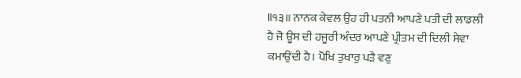॥੧੩॥ ਨਾਨਕ ਕੇਵਲ ਉਹ ਹੀ ਪਤਨੀ ਆਪਣੇ ਪਤੀ ਦੀ ਲਾਡਲੀ ਹੈ ਜੋ ਊਸ ਦੀ ਹਜੂਰੀ ਅੰਦਰ ਆਪਣੇ ਪ੍ਰੀਤਮ ਦੀ ਦਿਲੀ ਸੇਵਾ ਕਮਾਉਂਦੀ ਹੈ। ਪੋਖਿ ਤੁਖਾਰੁ ਪੜੈ ਵਣੁ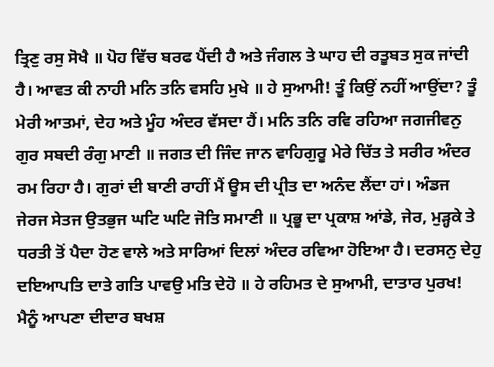ਤ੍ਰਿਣੁ ਰਸੁ ਸੋਖੈ ॥ ਪੋਹ ਵਿੱਚ ਬਰਫ ਪੈਂਦੀ ਹੈ ਅਤੇ ਜੰਗਲ ਤੇ ਘਾਹ ਦੀ ਰਤੂਬਤ ਸੁਕ ਜਾਂਦੀ ਹੈ। ਆਵਤ ਕੀ ਨਾਹੀ ਮਨਿ ਤਨਿ ਵਸਹਿ ਮੁਖੇ ॥ ਹੇ ਸੁਆਮੀ! ਤੂੰ ਕਿਉਂ ਨਹੀਂ ਆਉਂਦਾ? ਤੂੰ ਮੇਰੀ ਆਤਮਾਂ, ਦੇਹ ਅਤੇ ਮੂੰਹ ਅੰਦਰ ਵੱਸਦਾ ਹੈਂ। ਮਨਿ ਤਨਿ ਰਵਿ ਰਹਿਆ ਜਗਜੀਵਨੁ ਗੁਰ ਸਬਦੀ ਰੰਗੁ ਮਾਣੀ ॥ ਜਗਤ ਦੀ ਜਿੰਦ ਜਾਨ ਵਾਹਿਗੁਰੂ ਮੇਰੇ ਚਿੱਤ ਤੇ ਸਰੀਰ ਅੰਦਰ ਰਮ ਰਿਹਾ ਹੈ। ਗੁਰਾਂ ਦੀ ਬਾਣੀ ਰਾਹੀਂ ਮੈਂ ਊਸ ਦੀ ਪ੍ਰੀਤ ਦਾ ਅਨੰਦ ਲੈਂਦਾ ਹਾਂ। ਅੰਡਜ ਜੇਰਜ ਸੇਤਜ ਉਤਭੁਜ ਘਟਿ ਘਟਿ ਜੋਤਿ ਸਮਾਣੀ ॥ ਪ੍ਰਭੂ ਦਾ ਪ੍ਰਕਾਸ਼ ਆਂਡੇ, ਜੇਰ, ਮੁੜ੍ਹਕੇ ਤੇ ਧਰਤੀ ਤੋਂ ਪੈਦਾ ਹੋਣ ਵਾਲੇ ਅਤੇ ਸਾਰਿਆਂ ਦਿਲਾਂ ਅੰਦਰ ਰਵਿਆ ਹੋਇਆ ਹੈ। ਦਰਸਨੁ ਦੇਹੁ ਦਇਆਪਤਿ ਦਾਤੇ ਗਤਿ ਪਾਵਉ ਮਤਿ ਦੇਹੋ ॥ ਹੇ ਰਹਿਮਤ ਦੇ ਸੁਆਮੀ, ਦਾਤਾਰ ਪੁਰਖ! ਮੈਨੂੰ ਆਪਣਾ ਦੀਦਾਰ ਬਖਸ਼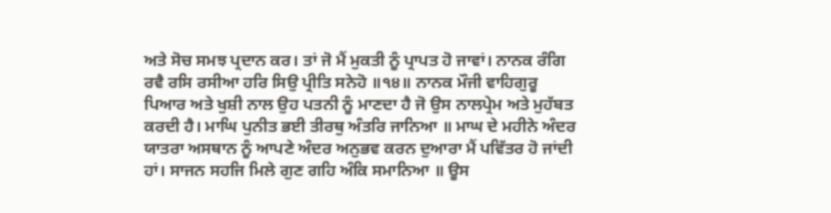ਅਤੇ ਸੋਚ ਸਮਝ ਪ੍ਰਦਾਨ ਕਰ। ਤਾਂ ਜੋ ਮੈਂ ਮੁਕਤੀ ਨੂੰ ਪ੍ਰਾਪਤ ਹੋ ਜਾਵਾਂ। ਨਾਨਕ ਰੰਗਿ ਰਵੈ ਰਸਿ ਰਸੀਆ ਹਰਿ ਸਿਉ ਪ੍ਰੀਤਿ ਸਨੇਹੋ ॥੧੪॥ ਨਾਨਕ ਮੌਜੀ ਵਾਹਿਗੁਰੂ ਪਿਆਰ ਅਤੇ ਖੁਸ਼ੀ ਨਾਲ ਉਹ ਪਤਨੀ ਨੂੰ ਮਾਣਦਾ ਹੈ ਜੋ ਉਸ ਨਾਲਪ੍ਰੇਮ ਅਤੇ ਮੁਹੱਬਤ ਕਰਦੀ ਹੈ। ਮਾਘਿ ਪੁਨੀਤ ਭਈ ਤੀਰਥੁ ਅੰਤਰਿ ਜਾਨਿਆ ॥ ਮਾਘ ਦੇ ਮਹੀਨੇ ਅੰਦਰ ਯਾਤਰਾ ਅਸਥਾਨ ਨੂੰ ਆਪਣੇ ਅੰਦਰ ਅਨੁਭਵ ਕਰਨ ਦੁਆਰਾ ਮੈਂ ਪਵਿੱਤਰ ਹੋ ਜਾਂਦੀ ਹਾਂ। ਸਾਜਨ ਸਹਜਿ ਮਿਲੇ ਗੁਣ ਗਹਿ ਅੰਕਿ ਸਮਾਨਿਆ ॥ ਊਸ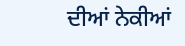ਦੀਆਂ ਨੇਕੀਆਂ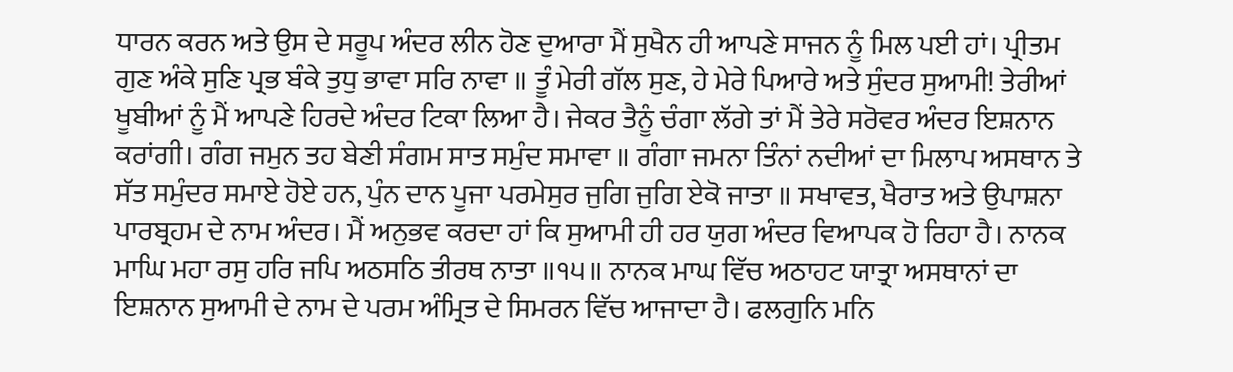ਧਾਰਨ ਕਰਨ ਅਤੇ ਉਸ ਦੇ ਸਰੂਪ ਅੰਦਰ ਲੀਨ ਹੋਣ ਦੁਆਰਾ ਮੈਂ ਸੁਖੈਨ ਹੀ ਆਪਣੇ ਸਾਜਨ ਨੂੰ ਮਿਲ ਪਈ ਹਾਂ। ਪ੍ਰੀਤਮ ਗੁਣ ਅੰਕੇ ਸੁਣਿ ਪ੍ਰਭ ਬੰਕੇ ਤੁਧੁ ਭਾਵਾ ਸਰਿ ਨਾਵਾ ॥ ਤੂੰ ਮੇਰੀ ਗੱਲ ਸੁਣ, ਹੇ ਮੇਰੇ ਪਿਆਰੇ ਅਤੇ ਸੁੰਦਰ ਸੁਆਮੀ! ਤੇਰੀਆਂ ਖੂਬੀਆਂ ਨੂੰ ਮੈਂ ਆਪਣੇ ਹਿਰਦੇ ਅੰਦਰ ਟਿਕਾ ਲਿਆ ਹੈ। ਜੇਕਰ ਤੈਨੂੰ ਚੰਗਾ ਲੱਗੇ ਤਾਂ ਮੈਂ ਤੇਰੇ ਸਰੋਵਰ ਅੰਦਰ ਇਸ਼ਨਾਨ ਕਰਾਂਗੀ। ਗੰਗ ਜਮੁਨ ਤਹ ਬੇਣੀ ਸੰਗਮ ਸਾਤ ਸਮੁੰਦ ਸਮਾਵਾ ॥ ਗੰਗਾ ਜਮਨਾ ਤਿੰਨਾਂ ਨਦੀਆਂ ਦਾ ਮਿਲਾਪ ਅਸਥਾਨ ਤੇ ਸੱਤ ਸਮੁੰਦਰ ਸਮਾਏ ਹੋਏ ਹਨ, ਪੁੰਨ ਦਾਨ ਪੂਜਾ ਪਰਮੇਸੁਰ ਜੁਗਿ ਜੁਗਿ ਏਕੋ ਜਾਤਾ ॥ ਸਖਾਵਤ, ਖੈਰਾਤ ਅਤੇ ਉਪਾਸ਼ਨਾ ਪਾਰਬ੍ਰਹਮ ਦੇ ਨਾਮ ਅੰਦਰ। ਮੈਂ ਅਨੁਭਵ ਕਰਦਾ ਹਾਂ ਕਿ ਸੁਆਮੀ ਹੀ ਹਰ ਯੁਗ ਅੰਦਰ ਵਿਆਪਕ ਹੋ ਰਿਹਾ ਹੈ। ਨਾਨਕ ਮਾਘਿ ਮਹਾ ਰਸੁ ਹਰਿ ਜਪਿ ਅਠਸਠਿ ਤੀਰਥ ਨਾਤਾ ॥੧੫॥ ਨਾਨਕ ਮਾਘ ਵਿੱਚ ਅਠਾਹਟ ਯਾਤ੍ਰਾ ਅਸਥਾਨਾਂ ਦਾ ਇਸ਼ਨਾਨ ਸੁਆਮੀ ਦੇ ਨਾਮ ਦੇ ਪਰਮ ਅੰਮ੍ਰਿਤ ਦੇ ਸਿਮਰਨ ਵਿੱਚ ਆਜਾਦਾ ਹੈ। ਫਲਗੁਨਿ ਮਨਿ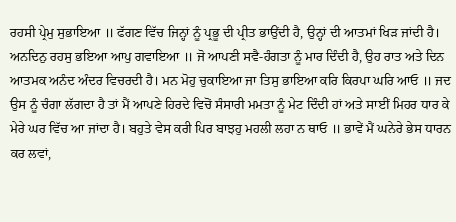ਰਹਸੀ ਪ੍ਰੇਮੁ ਸੁਭਾਇਆ ॥ ਫੱਗਣ ਵਿੱਚ ਜਿਨ੍ਹਾਂ ਨੂੰ ਪ੍ਰਭੂ ਦੀ ਪ੍ਰੀਤ ਭਾਉਂਦੀ ਹੈ, ਉਨ੍ਹਾਂ ਦੀ ਆਤਮਾਂ ਖਿੜ ਜਾਂਦੀ ਹੈ। ਅਨਦਿਨੁ ਰਹਸੁ ਭਇਆ ਆਪੁ ਗਵਾਇਆ ॥ ਜੋ ਆਪਣੀ ਸਵੈ-ਹੰਗਤਾ ਨੂੰ ਮਾਰ ਦਿੰਦੀ ਹੈ, ਉਹ ਰਾਤ ਅਤੇ ਦਿਨ ਆਤਮਕ ਅਨੰਦ ਅੰਦਰ ਵਿਚਰਦੀ ਹੈ। ਮਨ ਮੋਹੁ ਚੁਕਾਇਆ ਜਾ ਤਿਸੁ ਭਾਇਆ ਕਰਿ ਕਿਰਪਾ ਘਰਿ ਆਓ ॥ ਜਦ ਉਸ ਨੂੰ ਚੰਗਾ ਲੱਗਦਾ ਹੈ ਤਾਂ ਮੈਂ ਆਪਣੇ ਹਿਰਦੇ ਵਿਚੋਂ ਸੰਸਾਰੀ ਮਮਤਾ ਨੂੰ ਮੇਟ ਦਿੰਦੀ ਹਾਂ ਅਤੇ ਸਾਈਂ ਮਿਹਰ ਧਾਰ ਕੇ ਮੇਰੇ ਘਰ ਵਿੱਚ ਆ ਜਾਂਦਾ ਹੈ। ਬਹੁਤੇ ਵੇਸ ਕਰੀ ਪਿਰ ਬਾਝਹੁ ਮਹਲੀ ਲਹਾ ਨ ਥਾਓ ॥ ਭਾਵੇਂ ਮੈਂ ਘਨੇਰੇ ਭੇਸ ਧਾਰਨ ਕਰ ਲਵਾਂ,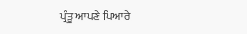ਪ੍ਰੰਤੂ ਆਪਣੇ ਪਿਆਰੇ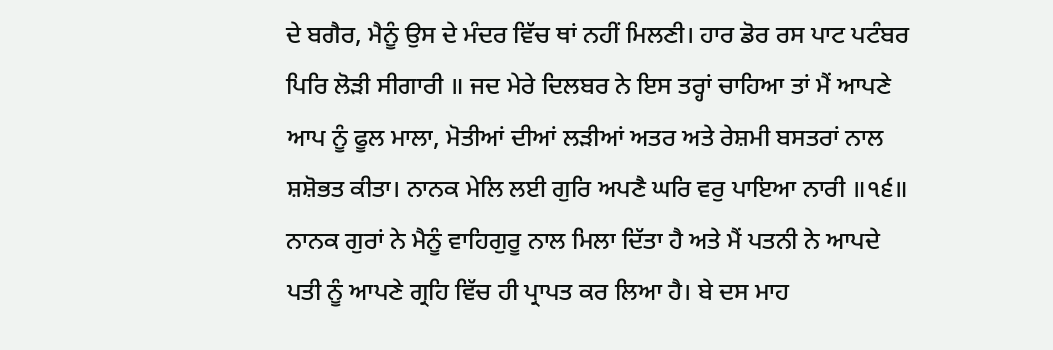ਦੇ ਬਗੈਰ, ਮੈਨੂੰ ਉਸ ਦੇ ਮੰਦਰ ਵਿੱਚ ਥਾਂ ਨਹੀਂ ਮਿਲਣੀ। ਹਾਰ ਡੋਰ ਰਸ ਪਾਟ ਪਟੰਬਰ ਪਿਰਿ ਲੋੜੀ ਸੀਗਾਰੀ ॥ ਜਦ ਮੇਰੇ ਦਿਲਬਰ ਨੇ ਇਸ ਤਰ੍ਹਾਂ ਚਾਹਿਆ ਤਾਂ ਮੈਂ ਆਪਣੇ ਆਪ ਨੂੰ ਫੂਲ ਮਾਲਾ, ਮੋਤੀਆਂ ਦੀਆਂ ਲੜੀਆਂ ਅਤਰ ਅਤੇ ਰੇਸ਼ਮੀ ਬਸਤਰਾਂ ਨਾਲ ਸ਼ਸ਼ੋਭਤ ਕੀਤਾ। ਨਾਨਕ ਮੇਲਿ ਲਈ ਗੁਰਿ ਅਪਣੈ ਘਰਿ ਵਰੁ ਪਾਇਆ ਨਾਰੀ ॥੧੬॥ ਨਾਨਕ ਗੁਰਾਂ ਨੇ ਮੈਨੂੰ ਵਾਹਿਗੁਰੂ ਨਾਲ ਮਿਲਾ ਦਿੱਤਾ ਹੈ ਅਤੇ ਮੈਂ ਪਤਨੀ ਨੇ ਆਪਦੇ ਪਤੀ ਨੂੰ ਆਪਣੇ ਗ੍ਰਹਿ ਵਿੱਚ ਹੀ ਪ੍ਰਾਪਤ ਕਰ ਲਿਆ ਹੈ। ਬੇ ਦਸ ਮਾਹ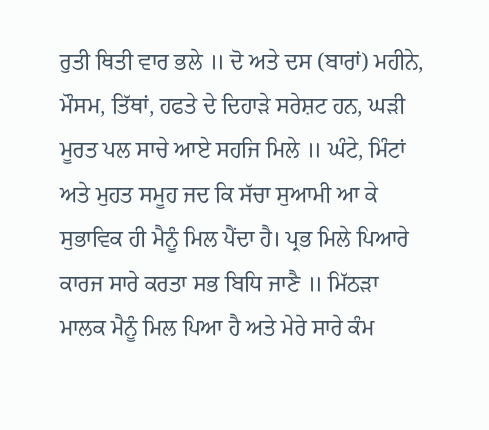ਰੁਤੀ ਥਿਤੀ ਵਾਰ ਭਲੇ ॥ ਦੋ ਅਤੇ ਦਸ (ਬਾਰਾਂ) ਮਹੀਨੇ, ਮੌਸਮ, ਤਿੱਥਾਂ, ਹਫਤੇ ਦੇ ਦਿਹਾੜੇ ਸਰੇਸ਼ਟ ਹਨ, ਘੜੀ ਮੂਰਤ ਪਲ ਸਾਚੇ ਆਏ ਸਹਜਿ ਮਿਲੇ ॥ ਘੰਟੇ, ਮਿੰਟਾਂ ਅਤੇ ਮੁਹਤ ਸਮੂਹ ਜਦ ਕਿ ਸੱਚਾ ਸੁਆਮੀ ਆ ਕੇ ਸੁਭਾਵਿਕ ਹੀ ਮੈਨੂੰ ਮਿਲ ਪੈਂਦਾ ਹੈ। ਪ੍ਰਭ ਮਿਲੇ ਪਿਆਰੇ ਕਾਰਜ ਸਾਰੇ ਕਰਤਾ ਸਭ ਬਿਧਿ ਜਾਣੈ ॥ ਮਿੱਠੜਾ ਮਾਲਕ ਮੈਨੂੰ ਮਿਲ ਪਿਆ ਹੈ ਅਤੇ ਮੇਰੇ ਸਾਰੇ ਕੰਮ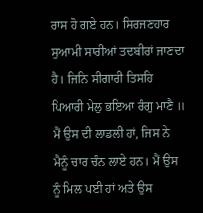ਰਾਸ ਹੋ ਗਏ ਹਨ। ਸਿਰਜਣਹਾਰ ਸੁਆਮੀ ਸਾਰੀਆਂ ਤਦਬੀਰਾਂ ਜਾਣਦਾ ਹੈ। ਜਿਨਿ ਸੀਗਾਰੀ ਤਿਸਹਿ ਪਿਆਰੀ ਮੇਲੁ ਭਇਆ ਰੰਗੁ ਮਾਣੈ ॥ ਮੈਂ ਉਸ ਦੀ ਲਾਡਲੀ ਹਾਂ, ਜਿਸ ਨੇ ਮੈਨੂੰ ਚਾਰ ਚੰਨ ਲਾਏ ਹਨ। ਮੈਂ ਉਸ ਨੂੰ ਮਿਲ ਪਈ ਹਾਂ ਅਤੇ ਉਸ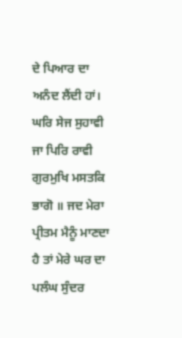ਦੇ ਪਿਆਰ ਦਾ ਅਨੰਦ ਲੈਂਦੀ ਹਾਂ। ਘਰਿ ਸੇਜ ਸੁਹਾਵੀ ਜਾ ਪਿਰਿ ਰਾਵੀ ਗੁਰਮੁਖਿ ਮਸਤਕਿ ਭਾਗੋ ॥ ਜਦ ਮੇਰਾ ਪ੍ਰੀਤਮ ਮੈਨੂੰ ਮਾਣਦਾ ਹੈ ਤਾਂ ਮੇਰੇ ਘਰ ਦਾ ਪਲੰਘ ਸੁੰਦਰ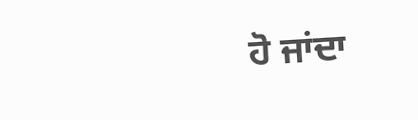ਹੋ ਜਾਂਦਾ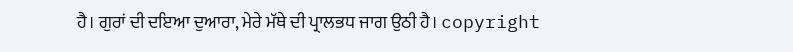ਹੈ। ਗੁਰਾਂ ਦੀ ਦਇਆ ਦੁਆਰਾ, ਮੇਰੇ ਮੱਥੇ ਦੀ ਪ੍ਰਾਲਭਧ ਜਾਗ ਉਠੀ ਹੈ। copyright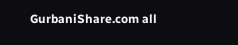GurbaniShare.com all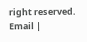right reserved. Email |